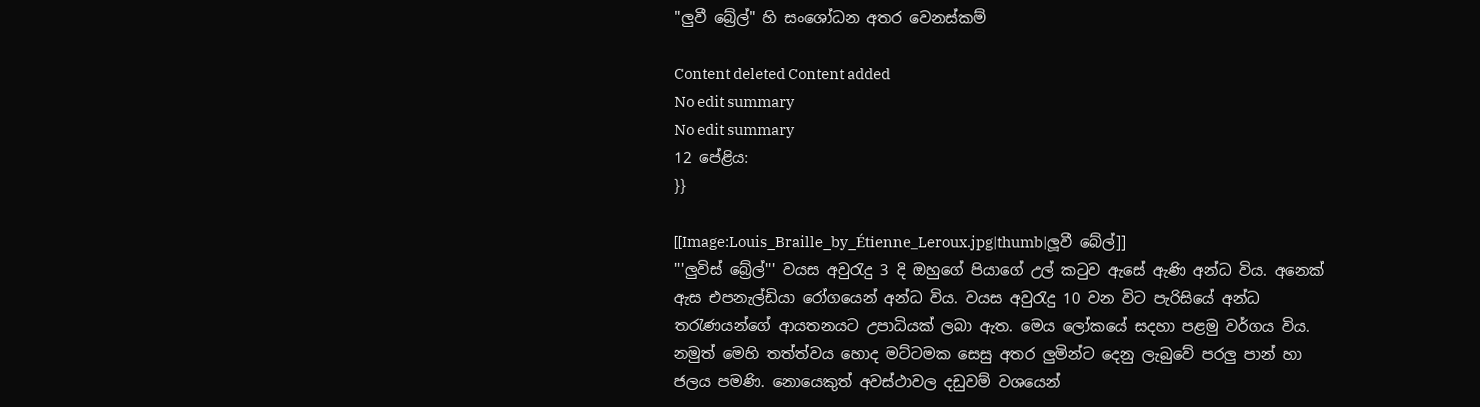"ලුවී බ්‍රේල්" හි සංශෝධන අතර වෙනස්කම්

Content deleted Content added
No edit summary
No edit summary
12 පේළිය:
}}

[[Image:Louis_Braille_by_Étienne_Leroux.jpg|thumb|ලූවී බේල්]]
'''ලුවිස් බ්‍රේල්''' වයස අවුරැදු 3 දි ඔහුගේ පියාගේ උල් කටුව ඇසේ ඇණි අන්ධ විය. අනෙක් ඇස එපනැල්ඩියා රෝගයෙන් අන්ධ විය. වයස අවුරැදු 10 වන විට පැරිසියේ අන්ධ තරැණයන්ගේ ආයතනයට උපාධියක් ලබා ඇත. මෙය ලෝකයේ සදහා පළමු වර්ගය විය. නමුත් මෙහි තත්ත්වය හොද මට්ටමක සෙසු අතර ලුමින්ට දෙනු ලැබුවේ පරලු පාන් හා ජලය පමණි. නොයෙකුත් අවස්ථාවල දඩුවම් වශයෙන්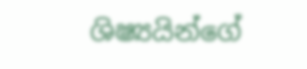ශිෂ්‍යයින්ගේ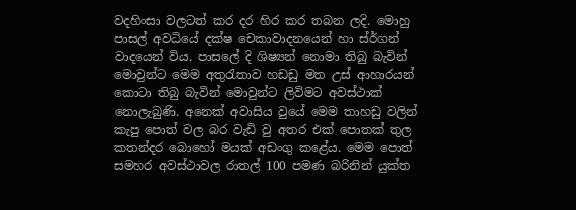වදහිංසා වලටත් කර දර හිර කර තබන ලදි. මොහු පාසල් අවධියේ දක්ෂ චෙකාවාදනයෙන් හා ස්ර්ගන් වාදයෙන් විය. පාසලේ දි ශිෂ්‍යන් නොමා තිබු බැවින් මොවුන්ට මෙම අතුරැතාව හඩඩු මත උස් ආහාරයන් කොටා තිබු බැවින් මොවුන්ට ලිවිමට අවස්ථාක් නොලැබුණි. අනෙක් අවාසිය වුයේ මෙම තාහඩු වලින් කැපු පොත් වල බර වැඩි වු අතර එක් පොතක් තුල කතන්දර බොහෝ මයක් අඩංගු කළේය. මෙම ‍පොත් සමහර අවස්ථාවල රාතල් 100 පමණ බරිනින් යුක්ත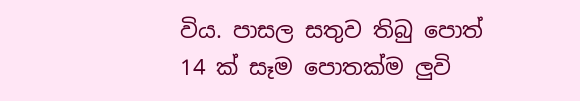විය. පාසල සතුව තිබු පොත් 14 ක් සෑම පොතක්ම ලුවි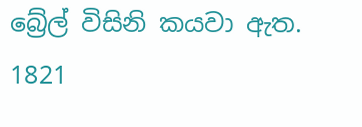බ්‍රේල් විසිනි කයවා ඇත. 1821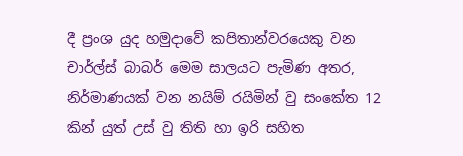දී ප්‍රංශ යුද හමුදාවේ කපිතාන්වරයෙකු වන චාර්ල්ස් බාබර් මෙම සාලයට පැමිණ අතර, නිර්මාණයක් වන නයිම් රයිමින් වු සංකේත 12 කින් යුත් උස් වු තිති හා ඉරි සහිත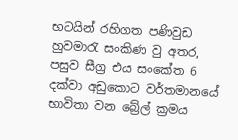භටයින් රහිගත පණිවුඩ හුවමාරැ සංකිණ වු අතර, පසුව සීග්‍ර එය සංකේත 6 දක්වා අඩුකොට වර්තමානයේ භාවිතා වන බ්‍රේල් ක්‍රමය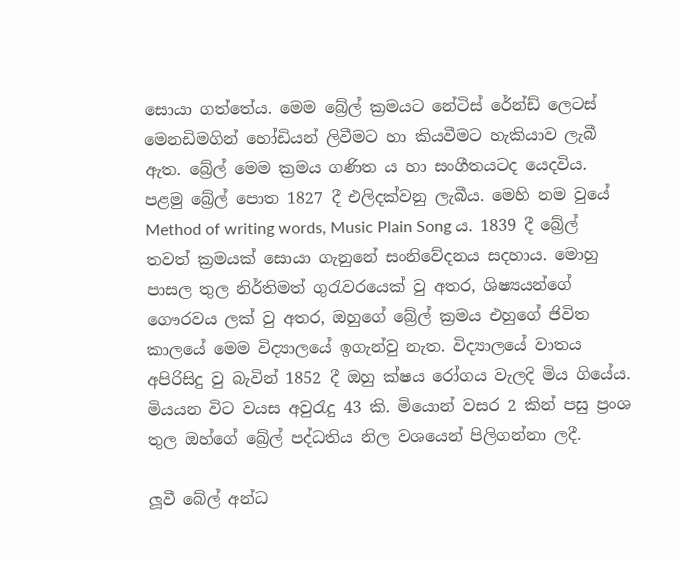සොයා ගත්තේය. මෙම බ්‍රේල් ක්‍රමයට නේටිස් රේන්ඩ් ලෙටස් මෙනඩිමගින් හෝඩියන් ලිවීමට හා කියවීමට හැකියාව ලැබී ඇත. බ්‍රේල් මෙම ක්‍රමය ගණිත ය හා සංගීතයටද යෙදවිය. පළමු බ්‍රේල් පොත 1827 දී එලිදක්වනු ලැබීය. මෙහි නම වුයේ Method of writing words, Music Plain Song ය. 1839 දී බ්‍රේල් තවත් ක්‍රමයක් සොයා ගැනුනේ සංනිවේදනය සදහාය. මොහු පාසල තුල නිර්තිමත් ගුරැවරයෙක් වු අතර, ශිෂ්‍යයන්ගේ ගෞරවය ලක් වු අතර, ඔහුගේ බ්‍රේල් ක්‍රමය එහුගේ ජිවිත කාලයේ මෙම විද්‍යාලයේ ඉගැන්වු නැත. විද්‍යාලයේ වාතය අපිරිසිදු වු බැවින් 1852 දී ඔහු ක්ෂය රෝගය වැලදි මිය ගියේය. මියයන විට වයස අවුරැදු 43 කි. මියොන් වසර 2 කින් පසු ප්‍රංශ තුල ඔහ්ගේ බ්‍රේල් පද්ධතිය නිල වශයෙන් පිලිගන්නා ලදී.

ලූවී බේල් අන්ධ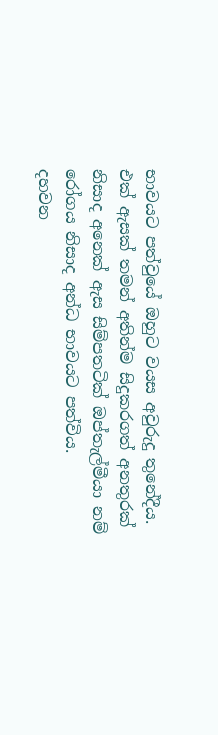භාවයට පත්වුයේ ඔහුට වයස අවුරුදු තුනේදීය. එක් ඇසක් තමන් අතින්ම සිදුකරගත් අනතුරක් නිසාද අනෙක් ඇස සිම්පතටික් ඔප්තැල්මීයා නම් රෝගය නිසාද අන්ධ භාවයට පත්විය.
දහවන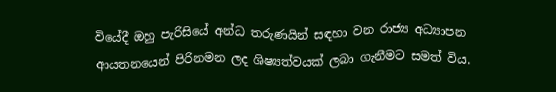වියේදී ඔහු පැරිසියේ අන්ධ තරුණයින් සඳහා වන රාජ්‍ය අධ්‍යාපන ආයතනයෙන් පිරිනමන ලද ශිෂ්‍යත්වයක් ලබා ගැනීමට සමත් විය.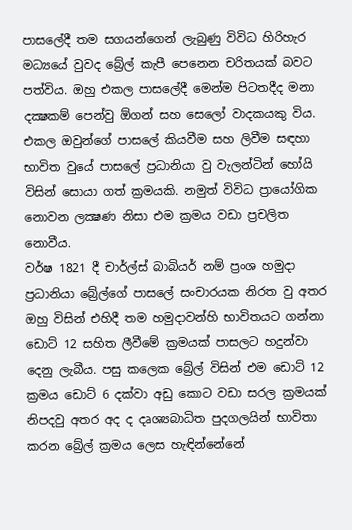පාසලේදී තම සගයන්ගෙන් ලැබුණු විවිධ හිරිහැර මධ්‍යයේ වුවද බ්‍රේල් කැපී පෙනෙන චරිතයක් බවට පත්විය. ඔහු එකල පාසලේදී මෙන්ම පිටතදීද මනා දක්‍ෂකම් පෙන්වු ඕගන් සහ සෙලෝ වාදකයකු විය.
එකල ඔවුන්ගේ පාසලේ කියවීම සහ ලිවීම සඳහා භාවිත වුයේ පාසලේ ප්‍රධානියා වු වැලන්ටින් හෝයි විසින් සොයා ගත් ක්‍රමයකි. නමුත් විවිධ ප්‍රායෝගික නොවන ලක්‍ෂණ නිසා එම ක්‍රමය වඩා ප්‍රචලිත නොවීය.
වර්ෂ 1821 දී චාර්ල්ස් බාබියර් නම් ප්‍රංශ හමුදා ප්‍රධානියා බ්‍රේල්ගේ පාසලේ සංචාරයක නිරත වු අතර ඔහු විසින් එහිදී තම හමුදාවන්හි භාවිතයට ගන්නා ඩොට් 12 සහිත ලීවීමේ ක්‍රමයක් පාසලට හදුන්වා දෙනු ලැබීය. පසු කලෙක බ්‍රේල් විසින් එම ඩොට් 12 ක්‍රමය ඩොට් 6 දක්වා අඩු කොට වඩා සරල ක්‍රමයක් නිපදවු අතර අද ද දෘශ්‍යබාධිත පුදගලයින් භාවිතා කරන බ්‍රේල් ක්‍රමය ලෙස හැඳින්නේනේ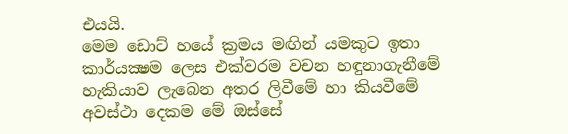එයයි.
මෙම ඩොට් හයේ ක්‍රමය මඟින් යමකුට ඉතා කාර්යක්‍ෂම ලෙස එක්වරම වචන හඳුනාගැනීමේ හැකියාව ලැබෙන අතර ලිවීමේ හා කියවීමේ අවස්ථා දෙකම මේ ඔස්සේ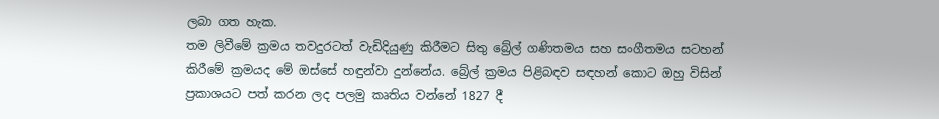ලබා ගත හැක.
තම ලිවීමේ ක්‍රමය තවදුරටත් වැඩිදියුණු කිරීමට සිතු බ්‍රේල් ගණිතමය සහ සංගීතමය සටහන් කිරීමේ ක්‍රමයද මේ ඔස්සේ හඳුන්වා දුන්නේය. බ්‍රේල් ක්‍රමය පිළිබඳව සඳහන් කොට ඔහු විසින් ප්‍රකාශයට පත් කරන ලද පලමු කෘතිය වන්නේ 1827 දී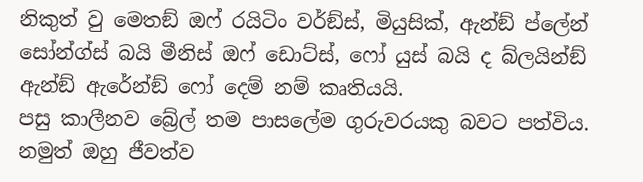නිකුත් වු මෙතඞ් ඔෆ් රයිටිං වර්ඞ්ස්, මියුසික්, ඇන්ඞ් ප්ලේන් සෝන්ග්ස් බයි මීනිස් ඔෆ් ඩොට්ස්, ෆෝ යුස් බයි ද බ්ලයින්ඞ් ඇන්ඞ් ඇරේන්ඞ් ෆෝ දෙම් නම් කෘතියයි.
පසු කාලීනව බ්‍රේල් තම පාසලේම ගුරුවරයකු බවට පත්විය. නමුත් ඔහු ජීවත්ව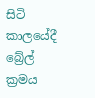සිටි කාලයේදී බ්‍රේල් ක්‍රමය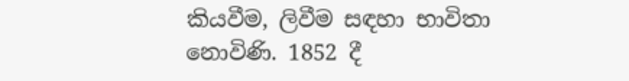කියවීම, ලිවීම සඳහා භාවිතා නොවිණි. 1852 දී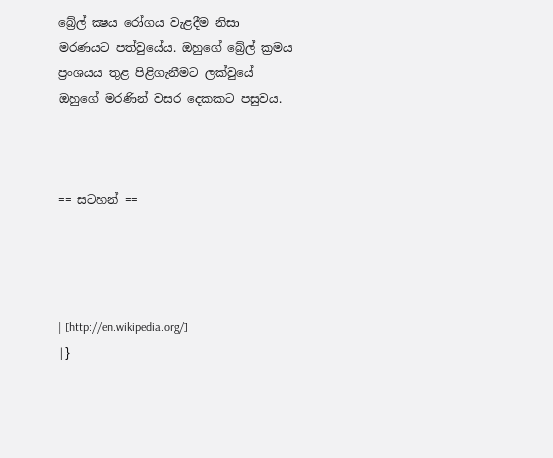බ්‍රේල් ක්‍ෂය රෝගය වැළදීම නිසා මරණයට පත්වුයේය. ඔහුගේ බ්‍රේල් ක්‍රමය ප්‍රංශයය තුළ පිළිගැනීමට ලක්වුයේ ඔහුගේ මරණින් වසර දෙකකට පසුවය.



== සටහන් ==




| [http://en.wikipedia.org/]
|}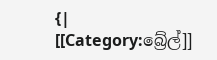{|
[[Category:බ්‍රේල්]]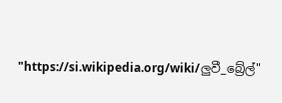"https://si.wikipedia.org/wiki/ලුවී_බ්‍රේල්"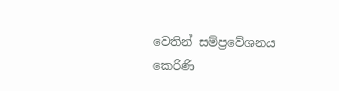වෙතින් සම්ප්‍රවේශනය කෙරිණි